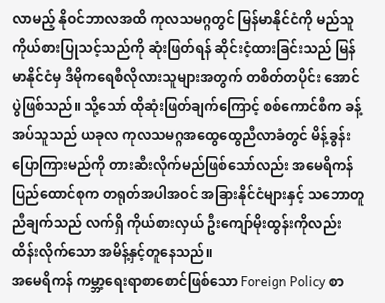လာမည့် နိုဝင်ဘာလအထိ ကုလသမဂ္ဂတွင် မြန်မာနိုင်ငံကို မည်သူကိုယ်စားပြုသင့်သည်ကို ဆုံးဖြတ်ရန် ဆိုင်းငံ့ထားခြင်းသည် မြန်မာနိုင်ငံမှ ဒီမိုကရေစီလိုလားသူများအတွက် တစိတ်တပိုင်း အောင်ပွဲဖြစ်သည်။ သို့သော် ထိုဆုံးဖြတ်ချက်ကြောင့် စစ်ကောင်စီက ခန့်အပ်သူသည် ယခုလ ကုလသမဂ္ဂအထွေထွေညီလာခံတွင် မိန့်ခွန်းပြောကြားမည်ကို တားဆီးလိုက်မည်ဖြစ်သော်လည်း အမေရိကန်ပြည်ထောင်စုက တရုတ်အပါအဝင် အခြားနိုင်ငံများနှင့် သဘောတူညီချက်သည် လက်ရှိ ကိုယ်စားလှယ် ဦးကျော်မိုးထွန်းကိုလည်း ထိန်းလိုက်သော အမိန့်နှင့်တူနေသည်။
အမေရိကန် ကမ္ဘာ့ရေးရာစာစောင်ဖြစ်သော Foreign Policy စာ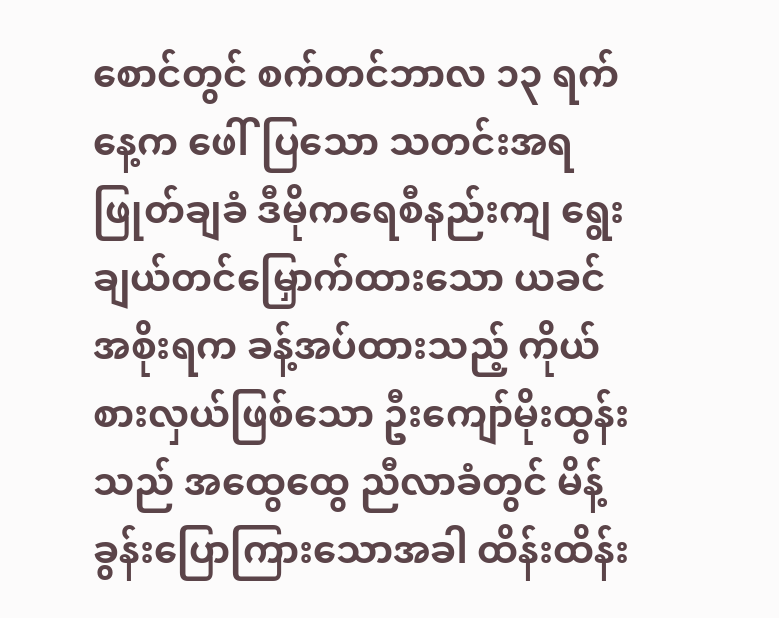စောင်တွင် စက်တင်ဘာလ ၁၃ ရက်နေ့က ဖေါ်ပြသော သတင်းအရ ဖြုတ်ချခံ ဒီမိုကရေစီနည်းကျ ရွေးချယ်တင်မြှောက်ထားသော ယခင်အစိုးရက ခန့်အပ်ထားသည့် ကိုယ်စားလှယ်ဖြစ်သော ဦးကျော်မိုးထွန်းသည် အထွေထွေ ညီလာခံတွင် မိန့်ခွန်းပြောကြားသောအခါ ထိန်းထိန်း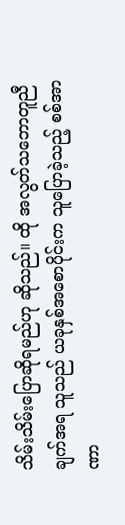သိမ်းသိမ်းပြောဆိုရမည်ဟု ဆိုသည်။ ထို အလွတ်သဘောတူညီချက်အရ သူသည် ယခုနှစ်အစောပိုင်းက သူပြောခဲ့သည့် စစ်အာဏာ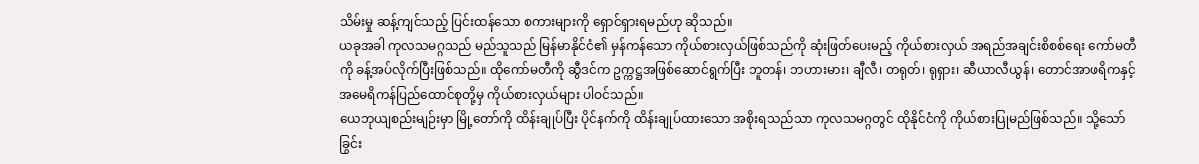သိမ်းမှု ဆန့်ကျင်သည့် ပြင်းထန်သော စကားများကို ရှောင်ရှားရမည်ဟု ဆိုသည်။
ယခုအခါ ကုလသမဂ္ဂသည် မည်သူသည် မြန်မာနိုင်ငံ၏ မှန်ကန်သော ကိုယ်စားလှယ်ဖြစ်သည်ကို ဆုံးဖြတ်ပေးမည့် ကိုယ်စားလှယ် အရည်အချင်းစိစစ်ရေး ကော်မတီကို ခန့်အပ်လိုက်ပြီးဖြစ်သည်။ ထိုကော်မတီကို ဆွီဒင်က ဥက္ကဋ္ဌအဖြစ်ဆောင်ရွက်ပြီး ဘူတန်၊ ဘဟားမား၊ ချီလီ၊ တရုတ်၊ ရုရှား၊ ဆီယာလီယွန်၊ တောင်အာဖရိကနှင့် အမေရိကန်ပြည်ထောင်စုတို့မှ ကိုယ်စားလှယ်များ ပါဝင်သည်။
ယေဘုယျစည်းမျဉ်းမှာ မြို့တော်ကို ထိန်းချုပ်ပြီး ပိုင်နက်ကို ထိန်းချုပ်ထားသော အစိုးရသည်သာ ကုလသမဂ္ဂတွင် ထိုနိုင်ငံကို ကိုယ်စားပြုမည်ဖြစ်သည်။ သို့သော် ခြွင်း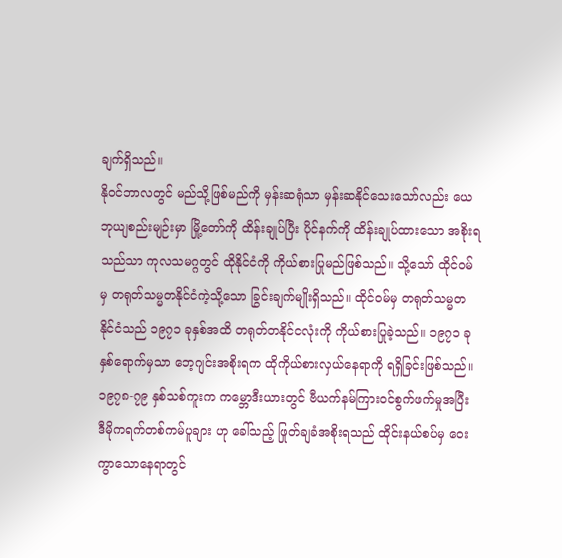ချက်ရှိသည်။
နိုဝင်ဘာလတွင် မည်သို့ဖြစ်မည်ကို မှန်းဆရုံသာ မှန်းဆနိုင်သေးသော်လည်း ယေဘုယျစည်းမျဉ်းမှာ မြို့တော်ကို ထိန်းချုပ်ပြီး ပိုင်နက်ကို ထိန်းချုပ်ထားသော အစိုးရသည်သာ ကုလသမဂ္ဂတွင် ထိုနိုင်ငံကို ကိုယ်စားပြုမည်ဖြစ်သည်။ သို့သော် ထိုင်ဝမ်မှ တရုတ်သမ္မတနိုင်ငံကဲ့သို့သော ခြွင်းချက်မျိုးရှိသည်။ ထိုင်ဝမ်မှ တရုတ်သမ္မတနိုင်ငံသည် ၁၉၇၁ ခုနှစ်အထိ တရုတ်တနိုင်ငလုံးကို ကိုယ်စားပြုခဲ့သည်။ ၁၉၇၁ ခုနှစ်ရောက်မှသာ ဘေ့ဂျင်းအစိုးရက ထိုကိုယ်စားလှယ်နေရာကို ရရှိခြင်းဖြစ်သည်။ ၁၉၇၈-၇၉ နှစ်သစ်ကူးက ကမ္ဘောဒီးယားတွင် ဗီယက်နမ်ကြားဝင်စွက်ဖက်မှုအပြီး ဒီမိုကရက်တစ်ကမ်ပူချား ဟု ခေါ်သည့် ဖြုတ်ချခံအစိုးရသည် ထိုင်းနယ်စပ်မှ ဝေးကွာသောနေရာတွင်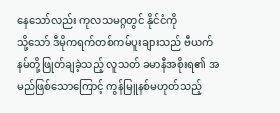နေသော်လည်း ကုလသမဂ္ဂတွင် နိုင်ငံကို
သို့သော် ဒီမိုကရက်တစ်ကမ်ပူးချားသည် ဗီယက်နမ်တို့ဖြုတ်ချခဲ့သည့် လူသတ် ခမာနီအစိုးရ၏ အမည်ဖြစ်သောကြောင့် ကွန်မြူနစ်မဟုတ်သည့်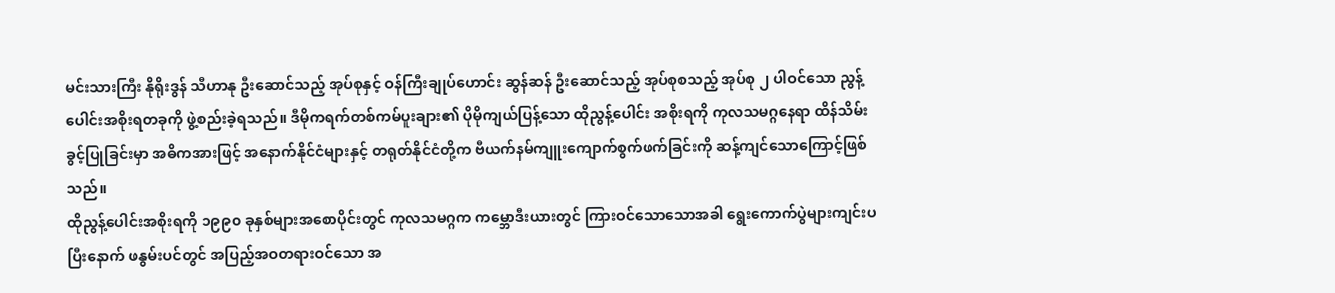မင်းသားကြီး နိုရိုးဒွန် သီဟာနု ဦးဆောင်သည့် အုပ်စုနှင့် ဝန်ကြီးချုပ်ဟောင်း ဆွန်ဆန် ဦးဆောင်သည့် အုပ်စုစသည့် အုပ်စု ၂ ပါဝင်သော ညွန့်ပေါင်းအစိုးရတခုကို ဖွဲ့စည်းခဲ့ရသည်။ ဒီမိုကရက်တစ်ကမ်ပူးချား၏ ပိုမိုကျယ်ပြန့်သော ထိုညွန့်ပေါင်း အစိုးရကို ကုလသမဂ္ဂနေရာ ထိန်သိမ်းခွင့်ပြုခြင်းမှာ အဓိကအားဖြင့် အနောက်နိုင်ငံများနှင့် တရုတ်နိုင်ငံတို့က ဗီယက်နမ်ကျူးကျောက်စွက်ဖက်ခြင်းကို ဆန့်ကျင်သောကြောင့်ဖြစ်သည်။
ထိုညွန့်ပေါင်းအစိုးရကို ၁၉၉၀ ခုနှစ်များအစောပိုင်းတွင် ကုလသမဂ္ဂက ကမ္ဘောဒီးယားတွင် ကြားဝင်သောသောအခါ ရွေးကောက်ပွဲများကျင်းပပြီးနောက် ဖနွမ်းပင်တွင် အပြည့်အဝတရားဝင်သော အ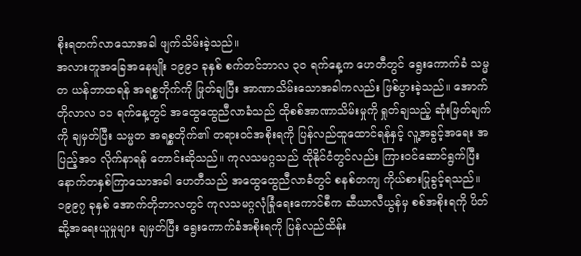စိုးရတက်လာသောအခါ ဖျက်သိမ်းခဲ့သည်။
အလားတူအခြေအနေမျိုး ၁၉၉၁ ခုနှစ် စက်တင်ဘာလ ၃၀ ရက်နေ့က ဟေတီတွင် ရွေးကောက်ခံ သမ္မတ ယန်ဘာထရန် အရစ္စတိုက်ကို ဖြုတ်ချပြီး အာဏာသိမ်းသောအခါကလည်း ဖြစ်ပွားခဲ့သည်။ အောက်တိုလာလ ၁၁ ရက်နေ့တွင် အထွေထွေညီလာခံသည် ထိုစစ်အာဏာသိမ်းမှုကို ရှုတ်ချသည့် ဆုံးဖြတ်ချက်ကို ချမှတ်ပြီး သမ္မတ အရစ္စတိုက်၏ တရားဝင်အစိုးရကို ပြန်လည်ထူထောင်ရန်နှင့် လူ့အခွင့်အရေး အပြည့်အ၀ လိုက်နာရန် တောင်းဆိုသည်။ ကုလသမဂ္ဂသည် ထိုနိုင်ငံတွင်လည်း ကြားဝင်ဆောင်ရွက်ပြီး နောက်တနှစ်ကြာသောအခါ ဟေတီသည် အထွေထွေညီလာခံတွင် စနစ်တကျ ကိုယ်စားပြုခွင့်ရသည်။
၁၉၉၇ ခုနှစ် အောက်တိုဘာလတွင် ကုလသမဂ္ဂလုံခြုံရေးကောင်စီက ဆီယာလီယွန်မှ စစ်အစိုးရကို ပိတ်ဆို့အရေးယူမှုများ ချမှတ်ပြီး ရွေးကောက်ခံအစိုးရကို ပြန်လည်ထိန်း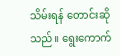သိမ်းရန် တောင်းဆိုသည်။ ရွေးကောက်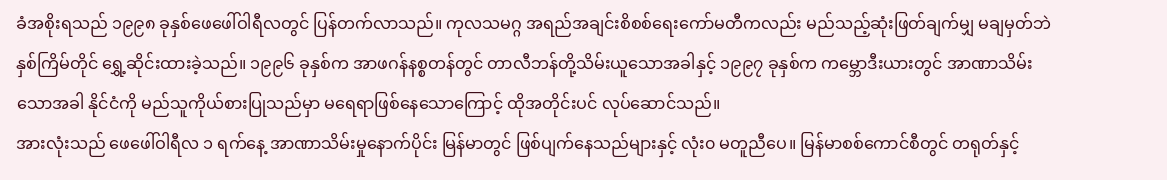ခံအစိုးရသည် ၁၉၉၈ ခုနှစ်ဖေဖေါ်ဝါရီလတွင် ပြန်တက်လာသည်။ ကုလသမဂ္ဂ အရည်အချင်းစိစစ်ရေးကော်မတီကလည်း မည်သည့်ဆုံးဖြတ်ချက်မျှ မချမှတ်ဘဲ နှစ်ကြိမ်တိုင် ရွှေ့ဆိုင်းထားခဲ့သည်။ ၁၉၉၆ ခုနှစ်က အာဖဂန်နစ္စတန်တွင် တာလီဘန်တို့သိမ်းယူသောအခါနှင့် ၁၉၉၇ ခုနှစ်က ကမ္ဘောဒီးယားတွင် အာဏာသိမ်းသောအခါ နိုင်ငံကို မည်သူကိုယ်စားပြုသည်မှာ မရေရာဖြစ်နေသောကြောင့် ထိုအတိုင်းပင် လုပ်ဆောင်သည်။
အားလုံးသည် ဖေဖေါ်ဝါရီလ ၁ ရက်နေ့ အာဏာသိမ်းမှုနောက်ပိုင်း မြန်မာတွင် ဖြစ်ပျက်နေသည်များနှင့် လုံး၀ မတူညီပေ။ မြန်မာစစ်ကောင်စီတွင် တရုတ်နှင့်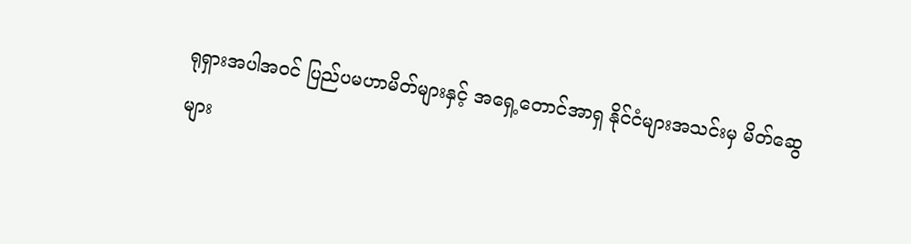ရုရှားအပါအဝင် ပြည်ပမဟာမိတ်များနှင့် အရှေ့တောင်အာရှ နိုင်ငံများအသင်းမှ မိတ်ဆွေများ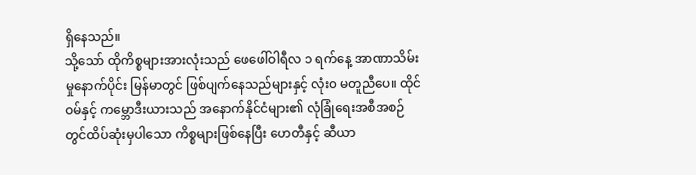ရှိနေသည်။
သို့သော် ထိုကိစ္စများအားလုံးသည် ဖေဖေါ်ဝါရီလ ၁ ရက်နေ့ အာဏာသိမ်းမှုနောက်ပိုင်း မြန်မာတွင် ဖြစ်ပျက်နေသည်များနှင့် လုံး၀ မတူညီပေ။ ထိုင်ဝမ်နှင့် ကမ္ဘောဒီးယားသည် အနောက်နိုင်ငံများ၏ လုံခြုံရေးအစီအစဉ်တွင်ထိပ်ဆုံးမှပါသော ကိစ္စများဖြစ်နေပြီး ဟေတီနှင့် ဆီယာ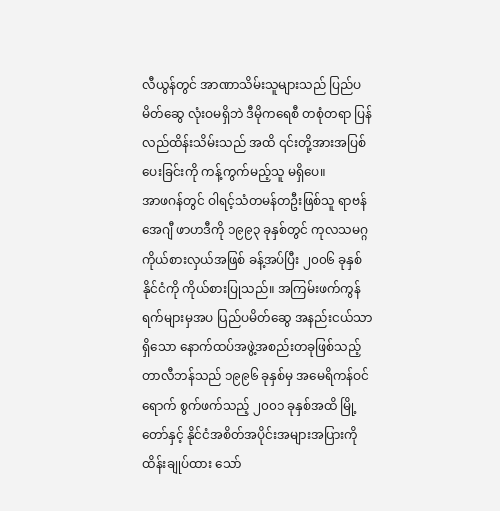လီယွန်တွင် အာဏာသိမ်းသူများသည် ပြည်ပမိတ်ဆွေ လုံးဝမရှိဘဲ ဒီမိုကရေစီ တစုံတရာ ပြန်လည်ထိန်းသိမ်းသည် အထိ ၎င်းတို့အားအပြစ်ပေးခြင်းကို ကန့်ကွက်မည့်သူ မရှိပေ။
အာဖဂန်တွင် ဝါရင့်သံတမန်တဦးဖြစ်သူ ရာဗန် အေဂျီ ဖာဟဒီကို ၁၉၉၃ ခုနှစ်တွင် ကုလသမဂ္ဂကိုယ်စားလှယ်အဖြစ် ခန့်အပ်ပြီး ၂၀၀၆ ခုနှစ် နိုင်ငံကို ကိုယ်စားပြုသည်။ အကြမ်းဖက်ကွန်ရက်များမှအပ ပြည်ပမိတ်ဆွေ အနည်းငယ်သာရှိသော နောက်ထပ်အဖွဲ့အစည်းတခုဖြစ်သည့် တာလီဘန်သည် ၁၉၉၆ ခုနှစ်မှ အမေရိကန်ဝင်ရောက် စွက်ဖက်သည့် ၂၀၀၁ ခုနှစ်အထိ မြို့တော်နှင့် နိုင်ငံအစိတ်အပိုင်းအများအပြားကို ထိန်းချုပ်ထား သော်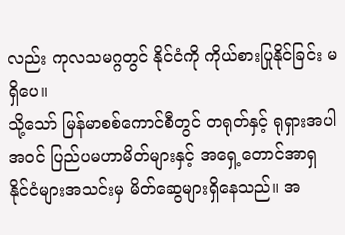လည်း ကုလသမဂ္ဂတွင် နိုင်ငံကို ကိုယ်စားပြုနိုင်ခြင်း မရှိပေ။
သို့သော် မြန်မာစစ်ကောင်စီတွင် တရုတ်နှင့် ရုရှားအပါအဝင် ပြည်ပမဟာမိတ်များနှင့် အရှေ့တောင်အာရှ နိုင်ငံများအသင်းမှ မိတ်ဆွေများရှိနေသည်။ အ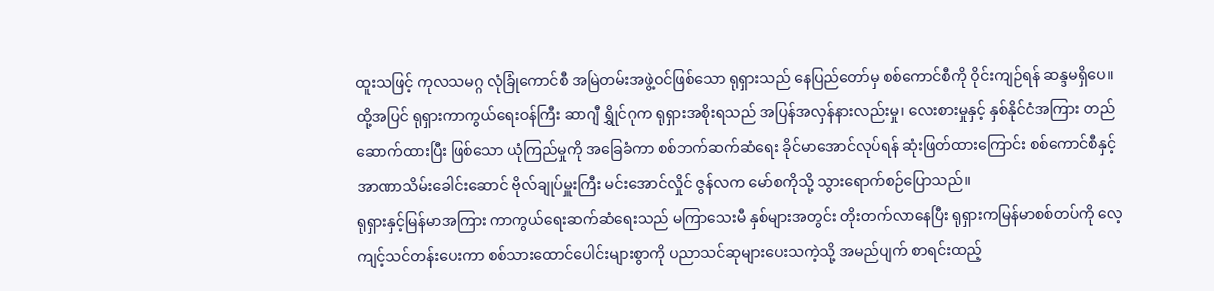ထူးသဖြင့် ကုလသမဂ္ဂ လုံခြုံကောင်စီ အမြဲတမ်းအဖွဲ့ဝင်ဖြစ်သော ရုရှားသည် နေပြည်တော်မှ စစ်ကောင်စီကို ဝိုင်းကျဉ်ရန် ဆန္ဒမရှိပေ။ ထို့အပြင် ရုရှားကာကွယ်ရေးဝန်ကြီး ဆာဂျီ ရွှိုင်ဂုက ရုရှားအစိုးရသည် အပြန်အလှန်နားလည်းမှု၊ လေးစားမှုနှင့် နှစ်နိုင်ငံအကြား တည်ဆောက်ထားပြီး ဖြစ်သော ယုံကြည်မှုကို အခြေခံကာ စစ်ဘက်ဆက်ဆံရေး ခိုင်မာအောင်လုပ်ရန် ဆုံးဖြတ်ထားကြောင်း စစ်ကောင်စီနှင့် အာဏာသိမ်းခေါင်းဆောင် ဗိုလ်ချုပ်မှူးကြီး မင်းအောင်လှိုင် ဇွန်လက မော်စကိုသို့ သွားရောက်စဉ်ပြောသည်။
ရုရှားနှင့်မြန်မာအကြား ကာကွယ်ရေးဆက်ဆံရေးသည် မကြာသေးမီ နှစ်များအတွင်း တိုးတက်လာနေပြီး ရုရှားကမြန်မာစစ်တပ်ကို လေ့ကျင့်သင်တန်းပေးကာ စစ်သားထောင်ပေါင်းများစွာကို ပညာသင်ဆုများပေးသကဲ့သို့ အမည်ပျက် စာရင်းထည့်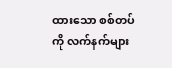ထားသော စစ်တပ်ကို လက်နက်များ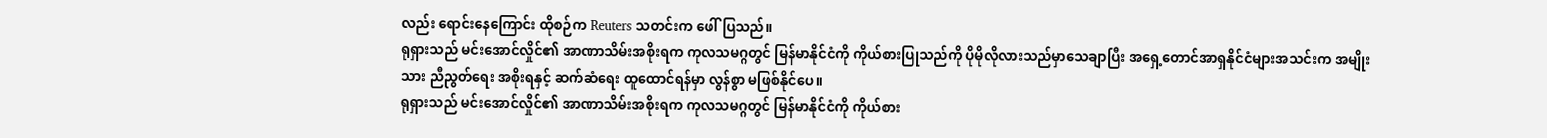လည်း ရောင်းနေကြောင်း ထိုစဉ်က Reuters သတင်းက ဖေါ်ပြသည်။
ရုရှားသည် မင်းအောင်လှိုင်၏ အာဏာသိမ်းအစိုးရက ကုလသမဂ္ဂတွင် မြန်မာနိုင်ငံကို ကိုယ်စားပြုသည်ကို ပိုမိုလိုလားသည်မှာသေချာပြီး အရှေ့တောင်အာရှနိုင်ငံများအသင်းက အမျိုးသား ညီညွတ်ရေး အစိုးရနှင့် ဆက်ဆံရေး ထူထောင်ရန်မှာ လွန်စွာ မဖြစ်နိုင်ပေ။
ရုရှားသည် မင်းအောင်လှိုင်၏ အာဏာသိမ်းအစိုးရက ကုလသမဂ္ဂတွင် မြန်မာနိုင်ငံကို ကိုယ်စား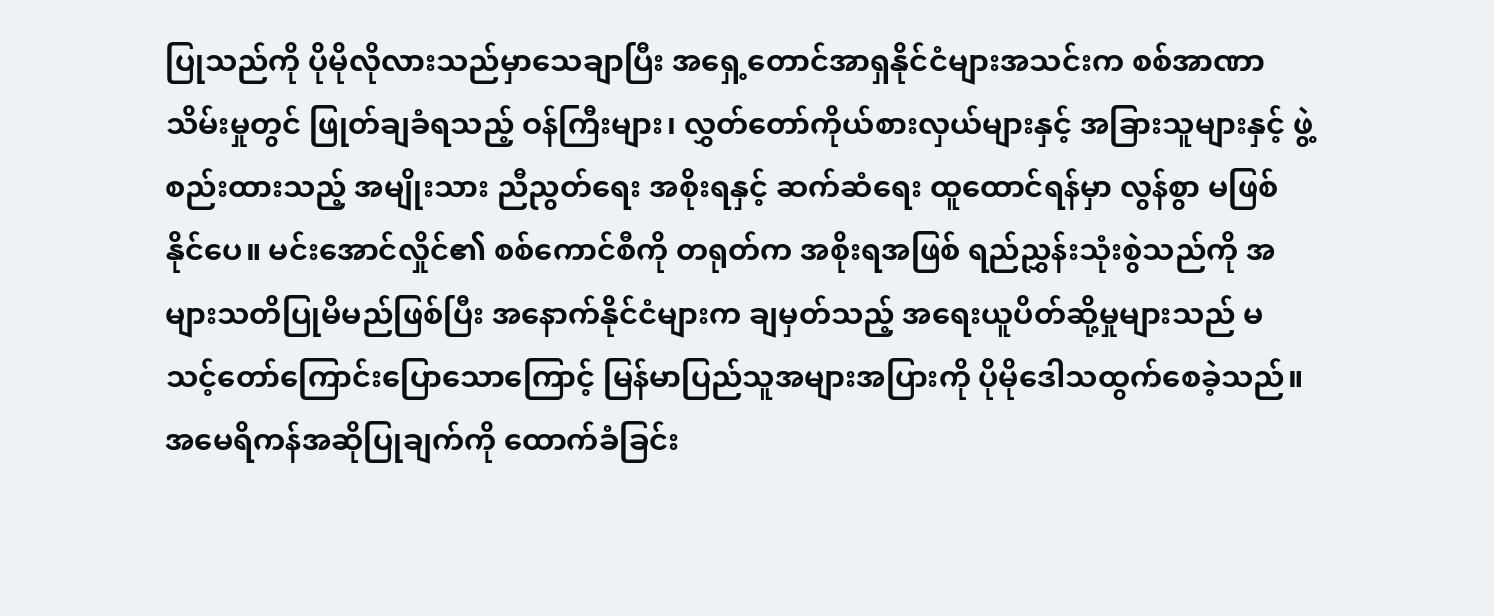ပြုသည်ကို ပိုမိုလိုလားသည်မှာသေချာပြီး အရှေ့တောင်အာရှနိုင်ငံများအသင်းက စစ်အာဏာသိမ်းမှုတွင် ဖြုတ်ချခံရသည့် ဝန်ကြီးများ၊ လွှတ်တော်ကိုယ်စားလှယ်များနှင့် အခြားသူများနှင့် ဖွဲ့စည်းထားသည့် အမျိုးသား ညီညွတ်ရေး အစိုးရနှင့် ဆက်ဆံရေး ထူထောင်ရန်မှာ လွန်စွာ မဖြစ်နိုင်ပေ။ မင်းအောင်လှိုင်၏ စစ်ကောင်စီကို တရုတ်က အစိုးရအဖြစ် ရည်ညွှန်းသုံးစွဲသည်ကို အများသတိပြုမိမည်ဖြစ်ပြီး အနောက်နိုင်ငံများက ချမှတ်သည့် အရေးယူပိတ်ဆို့မှုများသည် မသင့်တော်ကြောင်းပြောသောကြောင့် မြန်မာပြည်သူအများအပြားကို ပိုမိုဒေါသထွက်စေခဲ့သည်။
အမေရိကန်အဆိုပြုချက်ကို ထောက်ခံခြင်း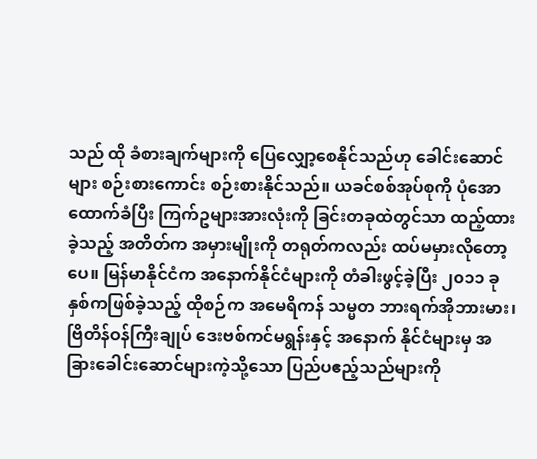သည် ထို ခံစားချက်များကို ပြေလျှော့စေနိုင်သည်ဟု ခေါင်းဆောင်များ စဉ်းစားကောင်း စဉ်းစားနိုင်သည်။ ယခင်စစ်အုပ်စုကို ပုံအောထောက်ခံပြီး ကြက်ဥများအားလုံးကို ခြင်းတခုထဲတွင်သာ ထည့်ထားခဲ့သည့် အတိတ်က အမှားမျိုးကို တရုတ်ကလည်း ထပ်မမှားလိုတော့ပေ။ မြန်မာနိုင်ငံက အနောက်နိုင်ငံများကို တံခါးဖွင့်ခဲ့ပြီး ၂၀၁၁ ခုနှစ်ကဖြစ်ခဲ့သည့် ထိုစဉ်က အမေရိကန် သမ္မတ ဘားရက်အိုဘားမား၊ ဗြိတိန်ဝန်ကြီးချုပ် ဒေးဗစ်ကင်မရွန်းနှင့် အနောက် နိုင်ငံများမှ အခြားခေါင်းဆောင်များကဲ့သို့သော ပြည်ပဧည့်သည်များကို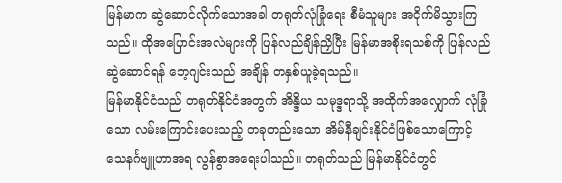မြန်မာက ဆွဲဆောင်လိုက်သောအခါ တရုတ်လုံခြုံရေး စီမံသူများ အငိုက်မိသွားကြသည်။ ထိုအပြောင်းအလဲများကို ပြန်လည်ချိန်ညှိပြီး မြန်မာအစိုးရသစ်ကို ပြန်လည်ဆွဲဆောင်ရန် ဘေ့ဂျင်းသည် အချိန် တနှစ်ယူခဲ့ရသည်။
မြန်မာနိုင်ငံသည် တရုတ်နိုင်ငံအတွက် အိန္ဒိယ သမုဒ္ဒရာသို့ အထိုက်အလျှောက် လုံခြုံသော လမ်းကြောင်းပေးသည့် တခုတည်းသော အိမ်နီချင်းနိုင်ငံဖြစ်သောကြောင့် သေနင်္ဂဗျူဟာအရ လွန်စွာအရေးပါသည်။ တရုတ်သည် မြန်မာနိုင်ငံတွင်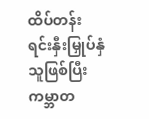ထိပ်တန်း ရင်းနှီးမြှုပ်နှံသူဖြစ်ပြီး ကမ္ဘာတ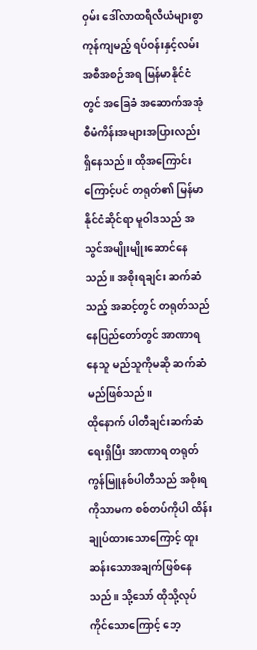ဝှမ်း ဒေါ်လာထရီလီယံများစွာ ကုန်ကျမည့် ရပ်ဝန်းနှင့်လမ်းအစီအစဉ်အရ မြန်မာနိုင်ငံတွင် အခြေခံ အဆောက်အအုံစီမံကိန်းအများအပြားလည်း ရှိနေသည်။ ထိုအကြောင်းကြောင့်ပင် တရုတ်၏ မြန်မာနိုင်ငံဆိုင်ရာ မူဝါဒသည် အသွင်အမျိုးမျိုးဆောင်နေသည်။ အစိုးရချင်း ဆက်ဆံသည့် အဆင့်တွင် တရုတ်သည် နေပြည်တော်တွင် အာဏာရနေသူ မည်သူကိုမဆို ဆက်ဆံမည်ဖြစ်သည်။
ထိုနောက် ပါတီချင်းဆက်ဆံရေးရှိပြီး အာဏာရ တရုတ်ကွန်မြူနစ်ပါတီသည် အစိုးရကိုသာမက စစ်တပ်ကိုပါ ထိန်းချုပ်ထားသောကြောင့် ထူးဆန်းသောအချက်ဖြစ်နေသည်။ သို့သော် ထိုသို့လုပ်ကိုင်သောကြောင့် ဘေ့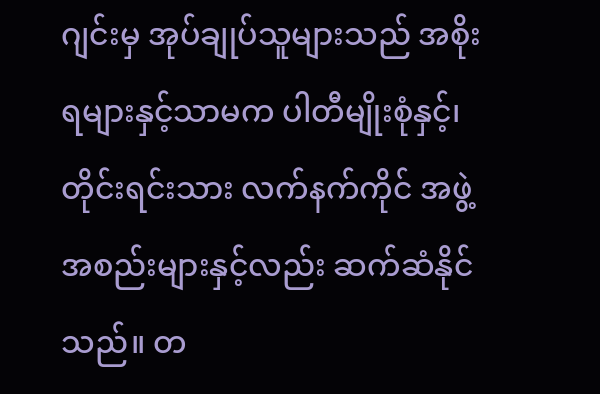ဂျင်းမှ အုပ်ချုပ်သူများသည် အစိုးရများနှင့်သာမက ပါတီမျိုးစုံနှင့်၊ တိုင်းရင်းသား လက်နက်ကိုင် အဖွဲ့အစည်းများနှင့်လည်း ဆက်ဆံနိုင်သည်။ တ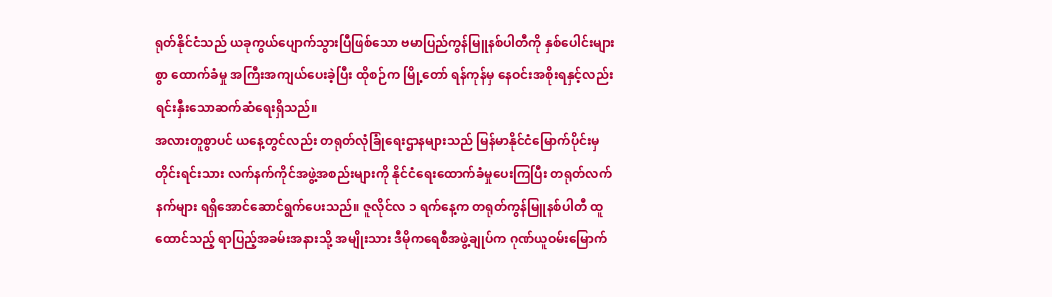ရုတ်နိုင်ငံသည် ယခုကွယ်ပျောက်သွားပြီဖြစ်သော ဗမာပြည်ကွန်မြူနစ်ပါတီကို နှစ်ပေါင်းများစွာ ထောက်ခံမှု အကြီးအကျယ်ပေးခဲ့ပြီး ထိုစဉ်က မြို့တော် ရန်ကုန်မှ နေဝင်းအစိုးရနှင့်လည်း ရင်းနှီးသောဆက်ဆံရေးရှိသည်။
အလားတူစွာပင် ယနေ့တွင်လည်း တရုတ်လုံခြုံရေးဌာနများသည် မြန်မာနိုင်ငံမြောက်ပိုင်းမှ တိုင်းရင်းသား လက်နက်ကိုင်အဖွဲ့အစည်းများကို နိုင်ငံရေးထောက်ခံမှုပေးကြပြီး တရုတ်လက်နက်များ ရရှိအောင်ဆောင်ရွက်ပေးသည်။ ဇူလိုင်လ ၁ ရက်နေ့က တရုတ်ကွန်မြူနစ်ပါတီ ထူထောင်သည့် ရာပြည့်အခမ်းအနားသို့ အမျိုးသား ဒီမိုကရေစီအဖွဲ့ချုပ်က ဂုဏ်ယူဝမ်းမြောက်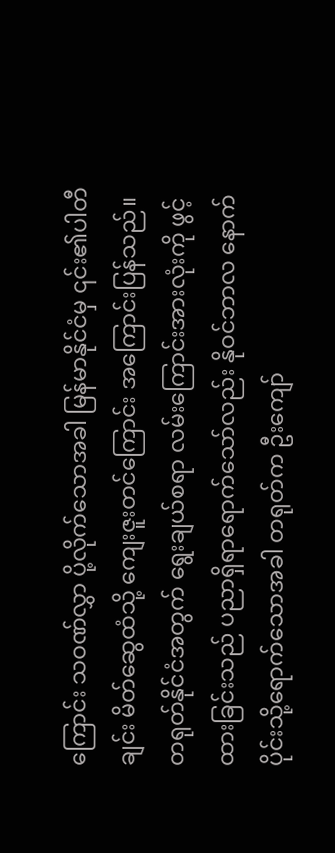ကြောင်း သဝဏ်လွှာ ပို့လိုက်သောအခါ မြန်မာနိုင်ငံမှ ၎င်း၏ပါတီချင်း မိတ်ဆွေထံသို့ ကျေးဇူးတင်ကြောင်း အကြောင်းပြန်သည်။
တရုတ်နိုင်ငံအတွက် ရွေးချယ်စရာ လမ်းကြောင်းအားလုံးကို ဖွင့်ထားခြင်းသည် ပညာရှိရာရောက်သော်လည်း နိုဝင်ဘာလ နောက်ပိုင်းသို့ရောက်သောအခါ တရုတ်က ဦးကျော်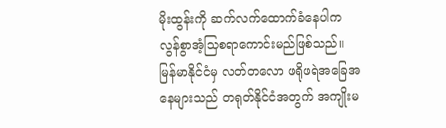မိုးထွန်းကို ဆက်လက်ထောက်ခံနေပါက လွန်စွာအံ့သြစရာကောင်းမည်ဖြစ်သည်။
မြန်မာနိုင်ငံမှ လတ်တလော ဖရိုဖရဲအခြေအနေများသည် တရုတ်နိုင်ငံအတွက် အကျိုးမ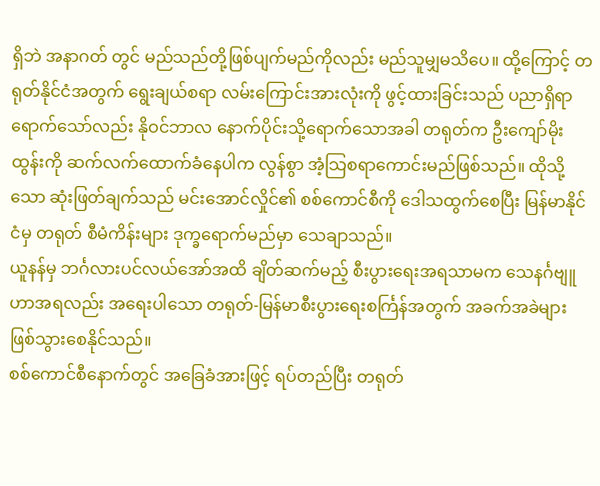ရှိဘဲ အနာဂတ် တွင် မည်သည်တို့ဖြစ်ပျက်မည်ကိုလည်း မည်သူမျှမသိပေ။ ထို့ကြောင့် တရုတ်နိုင်ငံအတွက် ရွေးချယ်စရာ လမ်းကြောင်းအားလုံးကို ဖွင့်ထားခြင်းသည် ပညာရှိရာရောက်သော်လည်း နိုဝင်ဘာလ နောက်ပိုင်းသို့ရောက်သောအခါ တရုတ်က ဦးကျော်မိုးထွန်းကို ဆက်လက်ထောက်ခံနေပါက လွန်စွာ အံ့သြစရာကောင်းမည်ဖြစ်သည်။ ထိုသို့သော ဆုံးဖြတ်ချက်သည် မင်းအောင်လှိုင်၏ စစ်ကောင်စီကို ဒေါသထွက်စေပြီး မြန်မာနိုင်ငံမှ တရုတ် စီမံကိန်းများ ဒုက္ခရောက်မည်မှာ သေချာသည်။
ယူနန်မှ ဘင်္ဂလားပင်လယ်အော်အထိ ချိတ်ဆက်မည့် စီးပွားရေးအရသာမက သေနင်္ဂဗျူဟာအရလည်း အရေးပါသော တရုတ်-မြန်မာစီးပွားရေးစင်္ကြန်အတွက် အခက်အခဲများ ဖြစ်သွားစေနိုင်သည်။
စစ်ကောင်စီနောက်တွင် အခြေခံအားဖြင့် ရပ်တည်ပြီး တရုတ်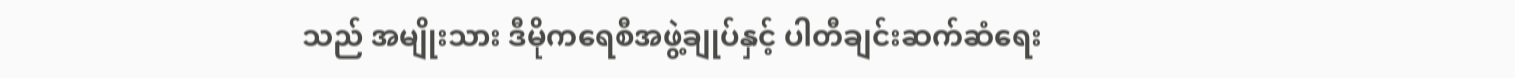သည် အမျိုးသား ဒီမိုကရေစီအဖွဲ့ချုပ်နှင့် ပါတီချင်းဆက်ဆံရေး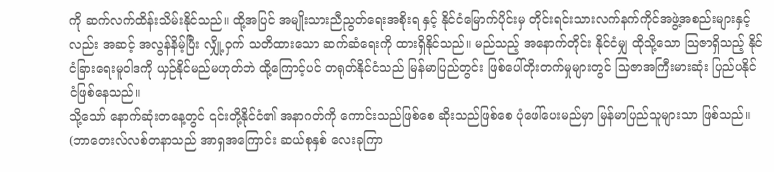ကို ဆက်လက်ထိန်းသိမ်းနိုင်သည်။ ထို့အပြင် အမျိုးသားညီညွတ်ရေးအစိုးရ နှင့် နိုင်ငံမြောက်ပိုင်းမှ တိုင်းရင်းသားလက်နက်ကိုင်အဖွဲ့အစည်းများနှင့်လည်း အဆင့် အလွန်နိမ့်ပြီး လျှို့ဝှက် သတိထားသော ဆက်ဆံရေးကို ထားရှိနိုင်သည်။ မည်သည့် အနောက်တိုင်း နိုင်ငံမျှ ထိုသို့သော သြဇာရှိသည့် နိုင်ငံခြားရေးမူဝါဒကို ယှဉ်နိုင်မည်မဟုတ်ဘဲ ထို့ကြောင့်ပင် တရုတ်နိုင်ငံသည် မြန်မာပြည်တွင်း ဖြစ်ပေါ်တိုးတက်မှုများတွင် သြဇာအကြီးမားဆုံး ပြည်ပနိုင်ငံဖြစ်နေသည်။
သို့သော် နောက်ဆုံးတနေ့တွင် ၎င်းတို့နိုင်ငံ၏ အနာဂတ်ကို ကောင်းသည်ဖြစ်စေ ဆိုးသည်ဖြစ်စေ ပုံဖေါ်ပေးမည်မှာ မြန်မာပြည်သူများသာ ဖြစ်သည်။
(ဘာတေးလ်လစ်တနာသည် အာရှအကြောင်း ဆယ်စုနှစ် လေးခုကြာ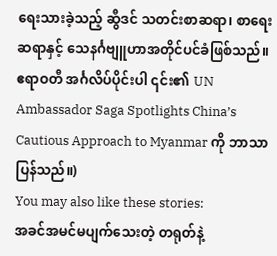ရေးသားခဲ့သည့် ဆွီဒင် သတင်းစာဆရာ၊ စာရေးဆရာနှင့် သေနင်္ဂဗျူဟာအတိုင်ပင်ခံဖြစ်သည်။ ဧရာဝတီ အင်္ဂလိပ်ပိုင်းပါ ၎င်း၏ UN Ambassador Saga Spotlights China’s Cautious Approach to Myanmar ကို ဘာသာပြန်သည်။)
You may also like these stories:
အခင်အမင်မပျက်သေးတဲ့ တရုတ်နဲ့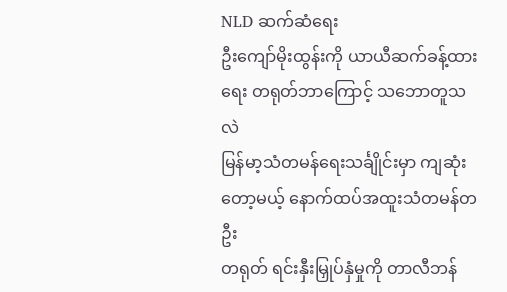NLD ဆက်ဆံရေး
ဦးကျော်မိုးထွန်းကို ယာယီဆက်ခန့်ထားရေး တရုတ်ဘာကြောင့် သဘောတူသလဲ
မြန်မာ့သံတမန်ရေးသင်္ချိုင်းမှာ ကျဆုံးတော့မယ့် နောက်ထပ်အထူးသံတမန်တဦး
တရုတ် ရင်းနှီးမြှုပ်နှံမှုကို တာလီဘန်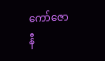ကော်ဇောနီ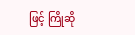ဖြင့် ကြိုဆို